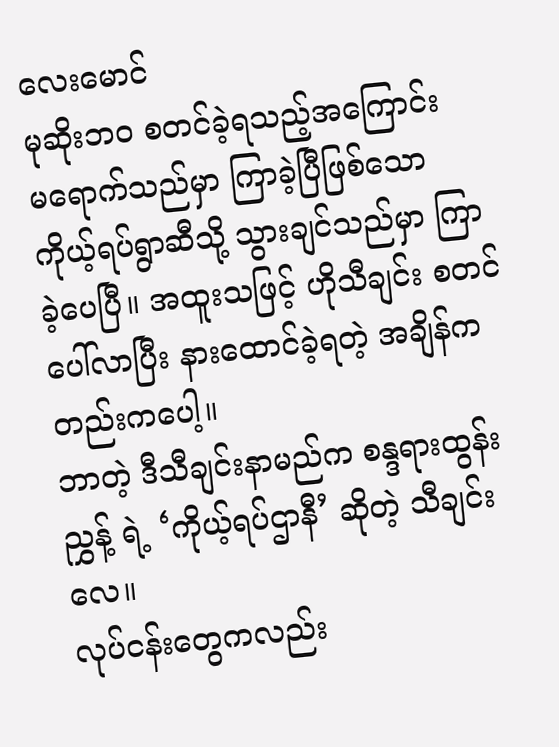လေးမောင်
မုဆိုးဘဝ စတင်ခဲ့ရသည့်အကြောင်း
မရောက်သည်မှာ ကြာခဲ့ပြီဖြစ်သော ကိုယ့်ရပ်ရွာဆီသို့ သွားချင်သည်မှာ ကြာခဲ့ပေပြီ။ အထူးသဖြင့် ဟိုသီချင်း စတင်ပေါ်လာပြီး နားထောင်ခဲ့ရတဲ့ အချိန်ကတည်းကပေါ့။
ဘာတဲ့ ဒီသီချင်းနာမည်က စန္ဒရားထွန်းညွှန့် ရဲ့ ‘ကိုယ့်ရပ်ဌာနီ’ ဆိုတဲ့ သီချင်းလေ။
လုပ်ငန်းတွေကလည်း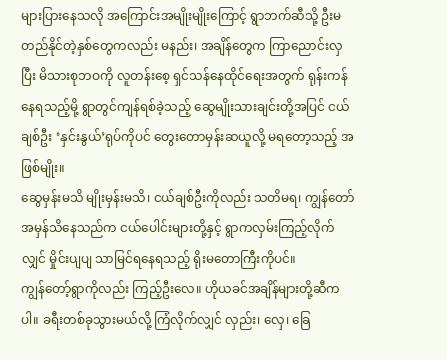များပြားနေသလို အကြောင်းအမျိုးမျိုးကြောင့် ရွာဘက်ဆီသို့ ဦးမတည်နိုင်တဲ့နှစ်တွေကလည်း မနည်း၊ အချိန်တွေက ကြာညောင်းလှပြီး မိသားစုဘဝကို လူတန်းစေ့ ရှင်သန်နေထိုင်ရေးအတွက် ရုန်းကန်နေရသည့်မို့ ရွာတွင်ကျန်ရစ်ခဲ့သည့် ဆွေမျိုးသားချင်းတို့အပြင် ငယ်ချစ်ဦး ‘နှင်းနွယ်’ရုပ်ကိုပင် တွေးတောမှန်းဆယူလို့ မရတော့သည့် အဖြစ်မျိုး။
ဆွေမှန်းမသိ မျိုးမှန်းမသိ၊ ငယ်ချစ်ဦးကိုလည်း သတိမရ၊ ကျွန်တော် အမှန်သိနေသည်က ငယ်ပေါင်းများတို့နှင့် ရွာကလှမ်းကြည့်လိုက်လျှင် မှိုင်းပျပျ သာမြင်ရနေရသည့် ရိုးမတောကြီးကိုပင်။
ကျွန်တော့်ရွာကိုလည်း ကြည့်ဦးလေ။ ဟိုယခင်အချိန်များတို့ဆီကပါ။ ခရီးတစ်ခုသွားမယ်လို့ ကြံလိုက်လျှင် လှည်း၊ လှေ၊ ခြေ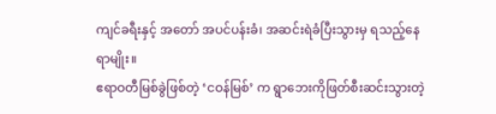ကျင်ခရီးနှင့် အတော် အပင်ပန်းခံ၊ အဆင်းရဲခံပြီးသွားမှ ရသည့်နေရာမျိုး။
ဧရာဝတီမြစ်ခွဲဖြစ်တဲ့ ‘ငဝန်မြစ်’ က ရွာဘေးကိုဖြတ်စီးဆင်းသွားတဲ့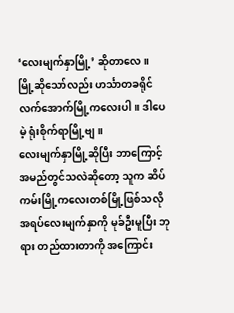‘လေးမျက်နှာမြို့’ ဆိုတာလေ။
မြို့ဆိုသော်လည်း ဟင်္သာတခရိုင်လက်အောက်မြို့ကလေးပါ။ ဒါပေမဲ့ ရုံးစိုက်ရာမြို့ဗျ။
လေးမျက်နှာမြို့ဆိုပြီး ဘာကြောင့် အမည်တွင်သလဲဆိုတော့ သူက ဆိပ်ကမ်းမြို့ကလေးတစ်မြို့ဖြစ်သလို အရပ်လေးမျက်နှာကို မုခ်ဦးမူပြီး ဘုရား တည်ထားတာကို အကြောင်း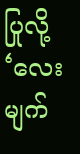ပြုလို့ ‘လေးမျက်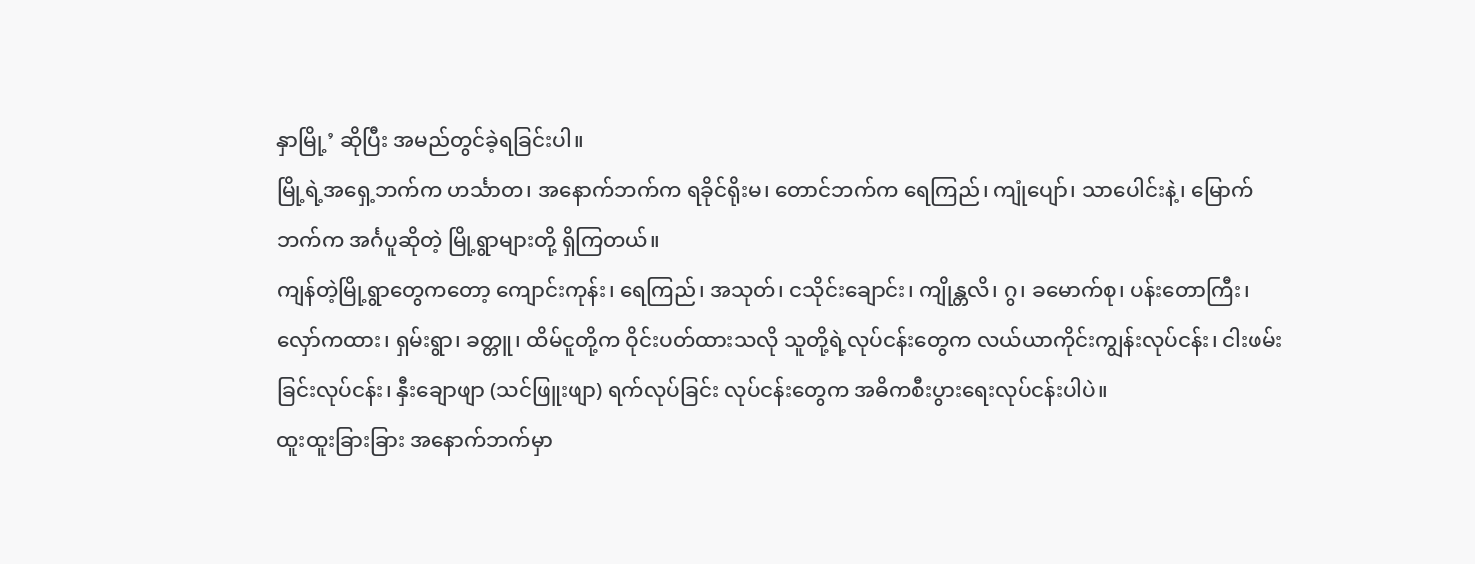နှာမြို့’ ဆိုပြီး အမည်တွင်ခဲ့ရခြင်းပါ။
မြို့ရဲ့အရှေ့ဘက်က ဟင်္သာတ၊ အနောက်ဘက်က ရခိုင်ရိုးမ၊ တောင်ဘက်က ရေကြည်၊ ကျုံပျော်၊ သာပေါင်းနဲ့၊ မြောက်ဘက်က အင်္ဂပူဆိုတဲ့ မြို့ရွာများတို့ ရှိကြတယ်။
ကျန်တဲ့မြို့ရွာတွေကတော့ ကျောင်းကုန်း၊ ရေကြည်၊ အသုတ်၊ ငသိုင်းချောင်း၊ ကျိုန္တလိ၊ ဂွ၊ ခမောက်စု၊ ပန်းတောကြီး၊ လှော်ကထား၊ ရှမ်းရွာ၊ ခတ္တူ၊ ထိမ်ငူတို့က ဝိုင်းပတ်ထားသလို သူတို့ရဲ့လုပ်ငန်းတွေက လယ်ယာကိုင်းကျွန်းလုပ်ငန်း၊ ငါးဖမ်းခြင်းလုပ်ငန်း၊ နှီးချောဖျာ (သင်ဖြူးဖျာ) ရက်လုပ်ခြင်း လုပ်ငန်းတွေက အဓိကစီးပွားရေးလုပ်ငန်းပါပဲ။
ထူးထူးခြားခြား အနောက်ဘက်မှာ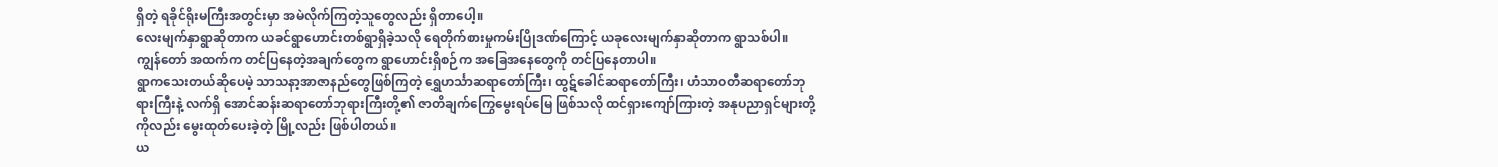ရှိတဲ့ ရခိုင်ရိုးမကြီးအတွင်းမှာ အမဲလိုက်ကြတဲ့သူတွေလည်း ရှိတာပေါ့။
လေးမျက်နှာရွာဆိုတာက ယခင်ရွာဟောင်းတစ်ရွာရှိခဲ့သလို ရေတိုက်စားမှုကမ်းပြိုဒဏ်ကြောင့် ယခုလေးမျက်နှာဆိုတာက ရွာသစ်ပါ။
ကျွန်တော် အထက်က တင်ပြနေတဲ့အချက်တွေက ရွာဟောင်းရှိစဉ်က အခြေအနေတွေကို တင်ပြနေတာပါ။
ရွာကသေးတယ်ဆိုပေမဲ့ သာသနာ့အာဇာနည်တွေဖြစ်ကြတဲ့ ရွှေဟင်္သာဆရာတော်ကြီး၊ ထွဋ်ခေါင်ဆရာတော်ကြီး၊ ဟံသာဝတီဆရာတော်ဘုရားကြီးနဲ့ လက်ရှိ အောင်ဆန်းဆရာတော်ဘုရားကြီးတို့၏ ဇာတိချက်ကြွေမွေးရပ်မြေ ဖြစ်သလို ထင်ရှားကျော်ကြားတဲ့ အနုပညာရှင်များတို့ကိုလည်း မွေးထုတ်ပေးခဲ့တဲ့ မြို့လည်း ဖြစ်ပါတယ်။
ယ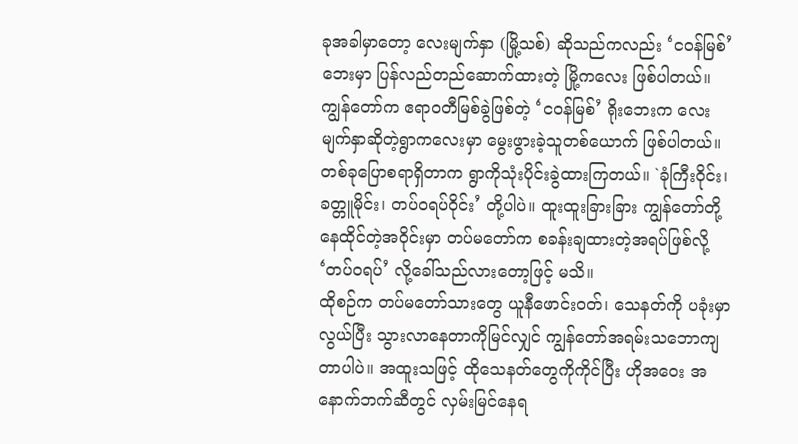ခုအခါမှာတော့ လေးမျက်နှာ (မြို့သစ်) ဆိုသည်ကလည်း ‘ငဝန်မြစ်’ ဘေးမှာ ပြန်လည်တည်ဆောက်ထားတဲ့ မြို့ကလေး ဖြစ်ပါတယ်။
ကျွန်တော်က ဧရာဝတီမြစ်ခွဲဖြစ်တဲ့ ‘ငဝန်မြစ်’ ရိုးဘေးက လေးမျက်နှာဆိုတဲ့ရွာကလေးမှာ မွေးဖွားခဲ့သူတစ်ယောက် ဖြစ်ပါတယ်။
တစ်ခုပြောစရာရှိတာက ရွာကိုသုံးပိုင်းခွဲထားကြတယ်။ `ခုံကြီးဝိုင်း၊ ခတ္တူမိုင်း၊ တပ်ဝရပ်ဝိုင်း’ တို့ပါပဲ။ ထူးထူးခြားခြား ကျွန်တော်တို့နေထိုင်တဲ့အဝိုင်းမှာ တပ်မတော်က စခန်းချထားတဲ့အရပ်ဖြစ်လို့ ‘တပ်ဝရပ်’ လို့ခေါ်သည်လားတော့ဖြင့် မသိ။
ထိုစဉ်က တပ်မတော်သားတွေ ယူနီဖောင်းဝတ်၊ သေနတ်ကို ပခုံးမှာလွယ်ပြီး သွားလာနေတာကိုမြင်လျှင် ကျွန်တော်အရမ်းသဘောကျတာပါပဲ။ အထူးသဖြင့် ထိုသေနတ်တွေကိုကိုင်ပြီး ဟိုအဝေး အနောက်ဘက်ဆီတွင် လှမ်းမြင်နေရ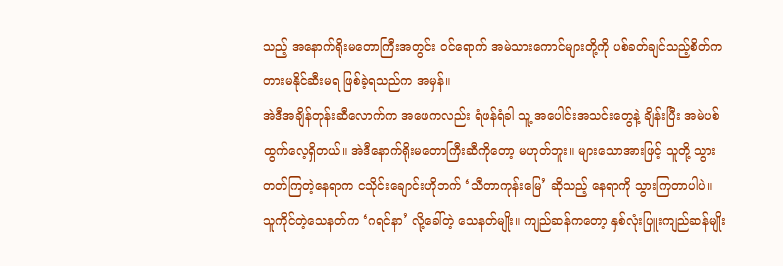သည့် အနောက်ရိုးမတောကြီးအတွင်း ဝင်ရောက် အမဲသားကောင်များတို့ကို ပစ်ခတ်ချင်သည့်စိတ်က တားမနိုင်ဆီးမရ ဖြစ်ခဲ့ရသည်က အမှန်။
အဲဒီအချိန်တုန်းဆီလောက်က အဖေကလည်း ရံဖန်ရံခါ သူ့ အပေါင်းအသင်းတွေနဲ့ ချိန်းပြီး အမဲပစ်ထွက်လေ့ရှိတယ်။ အဲဒီနောက်ရိုးမတောကြီးဆီကိုတော့ မဟုတ်ဘူး။ များသောအားဖြင့် သူတို့ သွားတတ်ကြတဲ့နေရာက ငသိုင်းချောင်းဟိုဘက် ‘သီတာကုန်းမြေ’ ဆိုသည့် နေရာကို သွားကြတာပါပဲ။
သူကိုင်တဲ့သေနတ်က ‘ဂရင်နာ’ လို့ခေါ်တဲ့ သေနတ်မျိုး။ ကျည်ဆန်ကတော့ နှစ်လုံးပြူးကျည်ဆန်မျိုး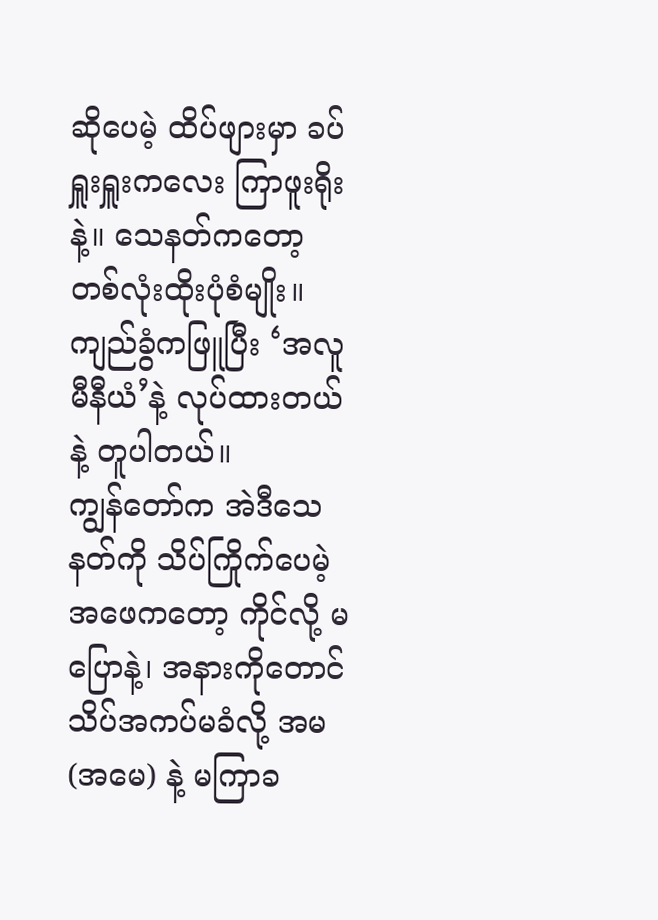ဆိုပေမဲ့ ထိပ်ဖျားမှာ ခပ်ရှူးရှူးကလေး ကြာဖူးရိုးနဲ့။ သေနတ်ကတော့ တစ်လုံးထိုးပုံစံမျိုး။ ကျည်ခွံကဖြူပြီး ‘အလူမီနီယံ’နဲ့ လုပ်ထားတယ်နဲ့ တူပါတယ်။
ကျွန်တော်က အဲဒီသေနတ်ကို သိပ်ကြိုက်ပေမဲ့ အဖေကတော့ ကိုင်လို့ မပြောနဲ့၊ အနားကိုတောင်သိပ်အကပ်မခံလို့ အမ (အမေ) နဲ့ မကြာခ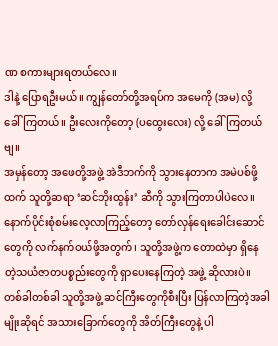ဏ စကားများရတယ်လေ။
ဒါနဲ့ ပြောရဦးမယ်။ ကျွန်တော်တို့အရပ်က အမေကို (အမ) လို့ ခေါ်ကြတယ်။ ဦးလေးကိုတော့ (ပထွေးလေး) လို့ ခေါ်ကြတယ်ဗျ။
အမှန်တော့ အဖေတို့အဖွဲ့ အဲဒီဘက်ကို သွားနေတာက အမဲပစ်ဖို့ထက် သူတို့ဆရာ ‘ဆင်ဘိုးထွန်း’ ဆီကို သွားကြတာပါပဲလေ။ နောက်ပိုင်းစုံစမ်းလေ့လာကြည့်တော့ တော်လှန်ရေးခေါင်းဆောင်တွေကို လက်နက်ဝယ်ဖို့အတွက်၊ သူတို့အဖွဲ့က တောထဲမှာ ရှိနေတဲ့သယံဇာတပစ္စည်းတွေကို ရှာပေးနေကြတဲ့ အဖွဲ့ ဆိုလားပဲ။
တစ်ခါတစ်ခါ သူတို့အဖွဲ့ ဆင်ကြီးတွေကိုစီးပြီး ပြန်လာကြတဲ့အခါမျိုးဆိုရင် အသားခြောက်တွေကို အိတ်ကြီးတွေနဲ့ ပါ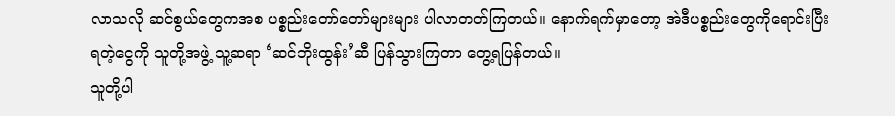လာသလို ဆင်စွယ်တွေကအစ ပစ္စည်းတော်တော်များများ ပါလာတတ်ကြတယ်။ နောက်ရက်မှာတော့ အဲဒီပစ္စည်းတွေကိုရောင်းပြီး ရတဲ့ငွေကို သူတို့အဖွဲ့ သူ့ဆရာ ‘ဆင်ဘိုးထွန်း’ဆီ ပြန်သွားကြတာ တွေ့ရပြန်တယ်။
သူတို့ပါ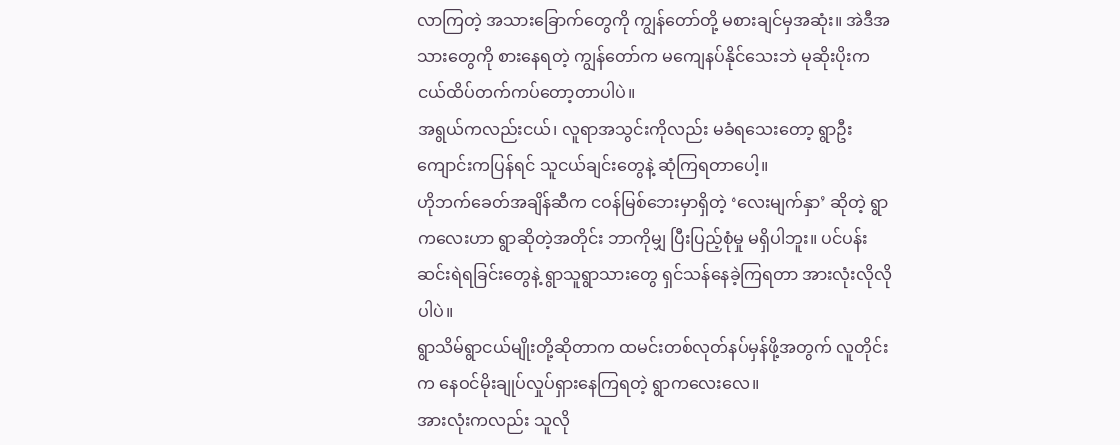လာကြတဲ့ အသားခြောက်တွေကို ကျွန်တော်တို့ မစားချင်မှအဆုံး။ အဲဒီအသားတွေကို စားနေရတဲ့ ကျွန်တော်က မကျေနပ်နိုင်သေးဘဲ မုဆိုးပိုးက ငယ်ထိပ်တက်ကပ်တော့တာပါပဲ။
အရွယ်ကလည်းငယ်၊ လူရာအသွင်းကိုလည်း မခံရသေးတော့ ရွာဦးကျောင်းကပြန်ရင် သူငယ်ချင်းတွေနဲ့ ဆုံကြရတာပေါ့။
ဟိုဘက်ခေတ်အချိန်ဆီက ငဝန်မြစ်ဘေးမှာရှိတဲ့ ‘လေးမျက်နှာ’ ဆိုတဲ့ ရွာကလေးဟာ ရွာဆိုတဲ့အတိုင်း ဘာကိုမျှ ပြီးပြည့်စုံမှု မရှိပါဘူး။ ပင်ပန်းဆင်းရဲရခြင်းတွေနဲ့ ရွာသူရွာသားတွေ ရှင်သန်နေခဲ့ကြရတာ အားလုံးလိုလိုပါပဲ။
ရွာသိမ်ရွာငယ်မျိုးတို့ဆိုတာက ထမင်းတစ်လုတ်နပ်မှန်ဖို့အတွက် လူတိုင်းက နေဝင်မိုးချုပ်လှုပ်ရှားနေကြရတဲ့ ရွာကလေးလေ။
အားလုံးကလည်း သူလို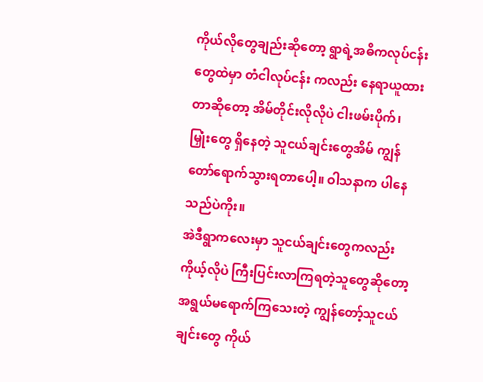ကိုယ်လိုတွေချည်းဆိုတော့ ရွာရဲ့အဓိကလုပ်ငန်းတွေထဲမှာ တံငါလုပ်ငန်း ကလည်း နေရာယူထားတာဆိုတော့ အိမ်တိုင်းလိုလိုပဲ ငါးဖမ်းပိုက်၊ မြှုံးတွေ ရှိနေတဲ့ သူငယ်ချင်းတွေအိမ် ကျွန်တော်ရောက်သွားရတာပေါ့။ ဝါသနာက ပါနေသည်ပဲကိုး။
အဲဒီရွာကလေးမှာ သူငယ်ချင်းတွေကလည်း ကိုယ့်လိုပဲ ကြီးပြင်းလာကြရတဲ့သူတွေဆိုတော့ အရွယ်မရောက်ကြသေးတဲ့ ကျွန်တော့်သူငယ်ချင်းတွေ ကိုယ်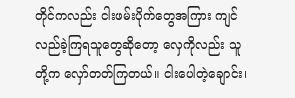တိုင်ကလည်း ငါးဖမ်းပိုက်တွေအကြား ကျင်လည်ခဲ့ကြရသူတွေဆိုတော့ လှေကိုလည်း သူတို့က လှော်တတ်ကြတယ်။ ငါးပေါတဲ့ချောင်း၊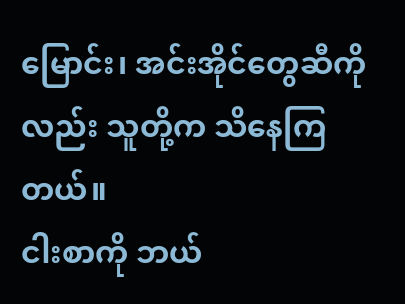မြောင်း၊ အင်းအိုင်တွေဆီကိုလည်း သူတို့က သိနေကြတယ်။
ငါးစာကို ဘယ်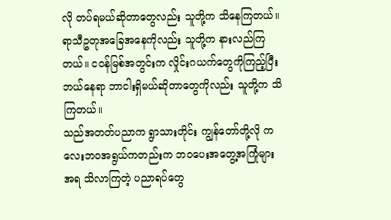လို တပ်ရမယ်ဆိုတာတွေလည်း သူတို့က သိနေကြတယ်။ ရာသီဥတုအခြေအနေကိုလည်း သူတို့က နားလည်ကြတယ်။ ငဝန်မြစ်အတွင်းက လှိုင်းဂယက်တွေကိုကြည့်ပြီး ဘယ်နေရာ ဘာငါးရှိမယ်ဆိုတာတွေကိုလည်း သူတို့က သိကြတယ်။
သည်အတတ်ပညာက ရွာသားတိုင်း ကျွန်တော်တို့လို ကလေးဘဝအရွယ်ကတည်းက ဘဝပေးအတွေ့အကြုံများအရ သိလာကြတဲ့ ပညာရပ်တွေ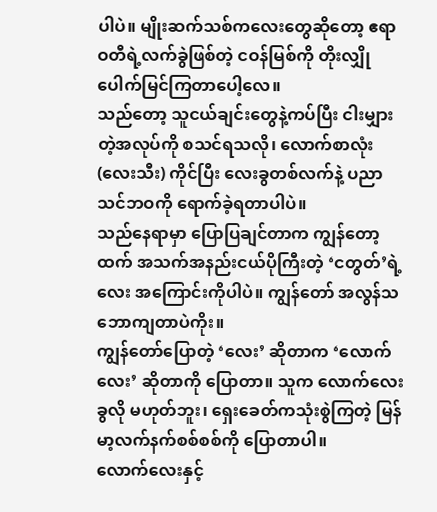ပါပဲ။ မျိုးဆက်သစ်ကလေးတွေဆိုတော့ ဧရာဝတီရဲ့လက်ခွဲဖြစ်တဲ့ ငဝန်မြစ်ကို တိုးလျှိုပေါက်မြင်ကြတာပေါ့လေ။
သည်တော့ သူငယ်ချင်းတွေနဲ့ကပ်ပြီး ငါးမျှားတဲ့အလုပ်ကို စသင်ရသလို၊ လောက်စာလုံး (လေးသီး) ကိုင်ပြီး လေးခွတစ်လက်နဲ့ ပညာသင်ဘဝကို ရောက်ခဲ့ရတာပါပဲ။
သည်နေရာမှာ ပြောပြချင်တာက ကျွန်တော့ထက် အသက်အနည်းငယ်ပိုကြီးတဲ့ ‘ငတွတ်’ရဲ့ လေး အကြောင်းကိုပါပဲ။ ကျွန်တော် အလွန်သဘောကျတာပဲကိုး။
ကျွန်တော်ပြောတဲ့ ‘လေး’ ဆိုတာက ‘လောက်လေး’ ဆိုတာကို ပြောတာ။ သူက လောက်လေးခွလို မဟုတ်ဘူး၊ ရှေးခေတ်ကသုံးစွဲကြတဲ့ မြန်မာ့လက်နက်စစ်စစ်ကို ပြောတာပါ။
လောက်လေးနှင့်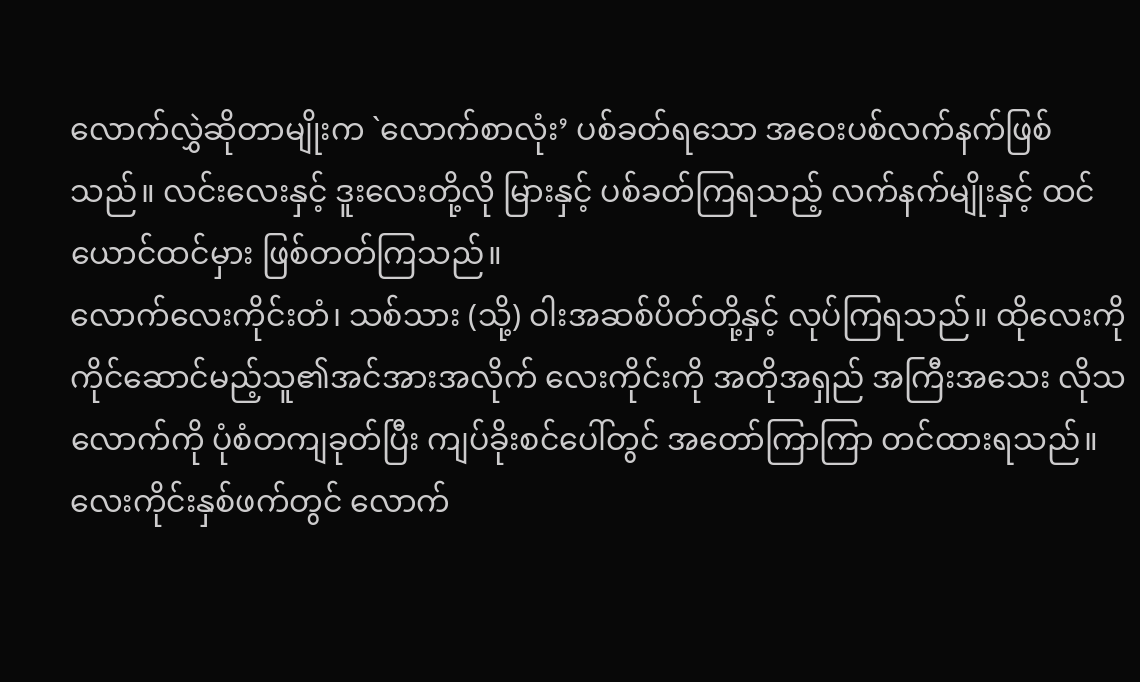လောက်လွှဲဆိုတာမျိုးက `လောက်စာလုံး’ ပစ်ခတ်ရသော အဝေးပစ်လက်နက်ဖြစ်သည်။ လင်းလေးနှင့် ဒူးလေးတို့လို မြားနှင့် ပစ်ခတ်ကြရသည့် လက်နက်မျိုးနှင့် ထင်ယောင်ထင်မှား ဖြစ်တတ်ကြသည်။
လောက်လေးကိုင်းတံ၊ သစ်သား (သို့) ဝါးအဆစ်ပိတ်တို့နှင့် လုပ်ကြရသည်။ ထိုလေးကို ကိုင်ဆောင်မည့်သူ၏အင်အားအလိုက် လေးကိုင်းကို အတိုအရှည် အကြီးအသေး လိုသလောက်ကို ပုံစံတကျခုတ်ပြီး ကျပ်ခိုးစင်ပေါ်တွင် အတော်ကြာကြာ တင်ထားရသည်။
လေးကိုင်းနှစ်ဖက်တွင် လောက်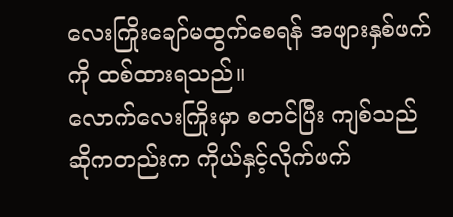လေးကြိုးချော်မထွက်စေရန် အဖျားနှစ်ဖက်ကို ထစ်ထားရသည်။
လောက်လေးကြိုးမှာ စတင်ပြီး ကျစ်သည်ဆိုကတည်းက ကိုယ်နှင့်လိုက်ဖက်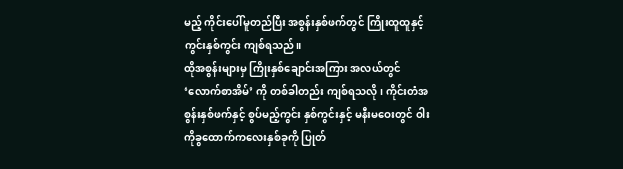မည့် ကိုင်းပေါ်မူတည်ပြီး အစွန်းနှစ်ဖက်တွင် ကြိုးထူထူနှင့် ကွင်းနှစ်ကွင်း ကျစ်ရသည်။
ထိုအစွန်းများမှ ကြိုးနှစ်ချောင်းအကြား အလယ်တွင် ‘လောက်စာအိမ်’ ကို တစ်ခါတည်း ကျစ်ရသလို၊ ကိုင်းတံအစွန်းနှစ်ဖက်နှင့် စွပ်မည့်ကွင်း နှစ်ကွင်းနှင့် မနီးမဝေးတွင် ဝါးကိုခွထောက်ကလေးနှစ်ခုကို ပြုတ်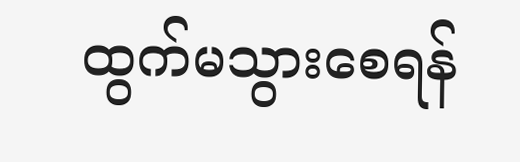ထွက်မသွားစေရန်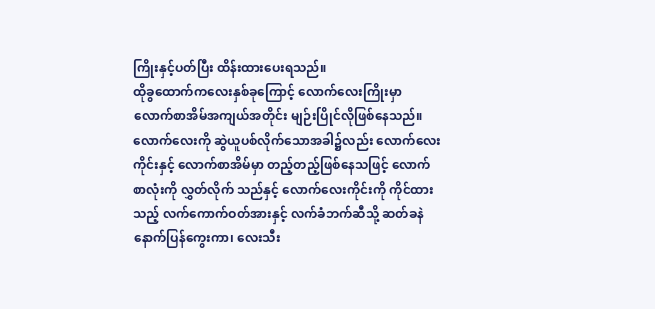ကြိုးနှင့်ပတ်ပြီး ထိန်းထားပေးရသည်။
ထိုခွထောက်ကလေးနှစ်ခုကြောင့် လောက်လေးကြိုးမှာ လောက်စာအိမ်အကျယ်အတိုင်း မျဉ်းပြိုင်လိုဖြစ်နေသည်။
လောက်လေးကို ဆွဲယူပစ်လိုက်သောအခါ၌လည်း လောက်လေးကိုင်းနှင့် လောက်စာအိမ်မှာ တည့်တည့်ဖြစ်နေသဖြင့် လောက်စာလုံးကို လွှတ်လိုက် သည်နှင့် လောက်လေးကိုင်းကို ကိုင်ထားသည့် လက်ကောက်ဝတ်အားနှင့် လက်ခံဘက်ဆီသို့ ဆတ်ခနဲ နောက်ပြန်ကွေးကာ၊ လေးသီး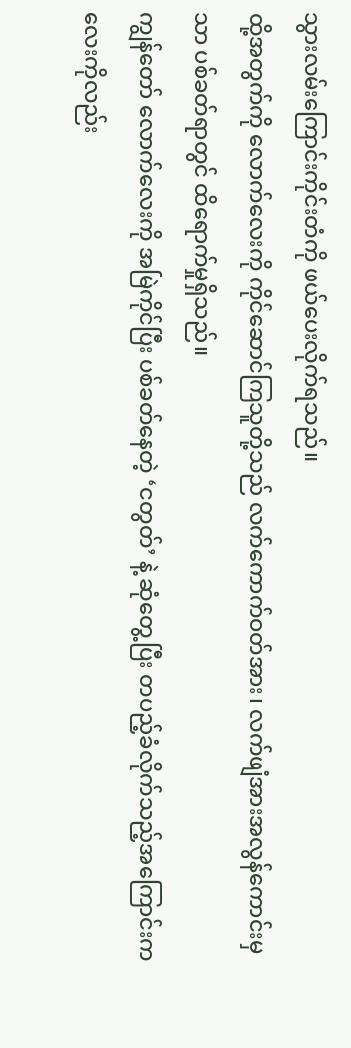သွားလမ်းကြောင်းကိုင်းတံကို ဖယ်ပေးလိုက်ရသည်။
ထို့အတွက်ကို လောက်လေးကို ကိုင်ဆောင်ကြသူတို့သည် လက်ကောက်ဝတ်အား၊ လက်ဖျံအားအလွန်ကောင်းမှသာ ပစ်ခတ်ရာတွင် ထိရောက်မှုရှိသည်။
ကျွန်တော် လောက်လေးကို အမြဲကိုင်ပြီး ပစ်ခတ်နေတဲ့ ‘ငတွတ်’ နဲ့ ဆုံတွေ့ပြီး တပည့်ခံလိုက်သည့်အကြောင်းကလေးကိုလည်း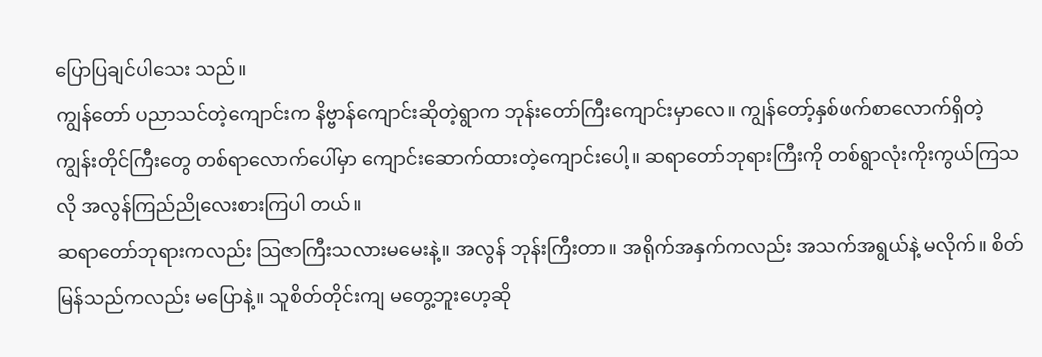ပြောပြချင်ပါသေး သည်။
ကျွန်တော် ပညာသင်တဲ့ကျောင်းက နိဗ္ဗာန်ကျောင်းဆိုတဲ့ရွာက ဘုန်းတော်ကြီးကျောင်းမှာလေ။ ကျွန်တော့်နှစ်ဖက်စာလောက်ရှိတဲ့ ကျွန်းတိုင်ကြီးတွေ တစ်ရာလောက်ပေါ်မှာ ကျောင်းဆောက်ထားတဲ့ကျောင်းပေါ့။ ဆရာတော်ဘုရားကြီးကို တစ်ရွာလုံးကိုးကွယ်ကြသလို အလွန်ကြည်ညိုလေးစားကြပါ တယ်။
ဆရာတော်ဘုရားကလည်း သြဇာကြီးသလားမမေးနဲ့။ အလွန် ဘုန်းကြီးတာ။ အရိုက်အနှက်ကလည်း အသက်အရွယ်နဲ့ မလိုက်။ စိတ်မြန်သည်ကလည်း မပြောနဲ့။ သူစိတ်တိုင်းကျ မတွေ့ဘူးဟေ့ဆို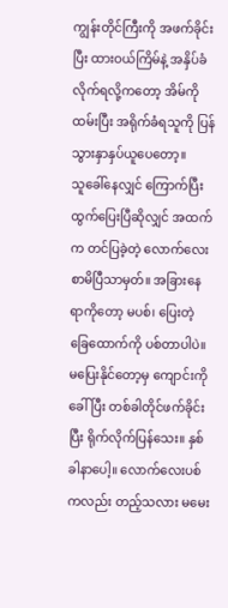ကျွန်းတိုင်ကြီးကို အဖက်ခိုင်းပြီး ထားဝယ်ကြိမ်နဲ့ အနှိပ်ခံလိုက်ရလို့ကတော့ အိမ်ကိုထမ်းပြီး အရိုက်ခံရသူကို ပြန်သွားနှာနှပ်ယူပေတော့။
သူခေါ်နေလျှင် ကြောက်ပြီး ထွက်ပြေးပြီဆိုလျှင် အထက်က တင်ပြခဲ့တဲ့ လောက်လေးစာမိပြီသာမှတ်။ အခြားနေရာကိုတော့ မပစ်၊ ပြေးတဲ့ ခြေထောက်ကို ပစ်တာပါပဲ။ မပြေးနိုင်တော့မှ ကျောင်းကိုခေါ်ပြီး တစ်ခါတိုင်ဖက်ခိုင်းပြီး ရိုက်လိုက်ပြန်သေး။ နှစ်ခါနာပေါ့။ လောက်လေးပစ်ကလည်း တည့်သလား မမေး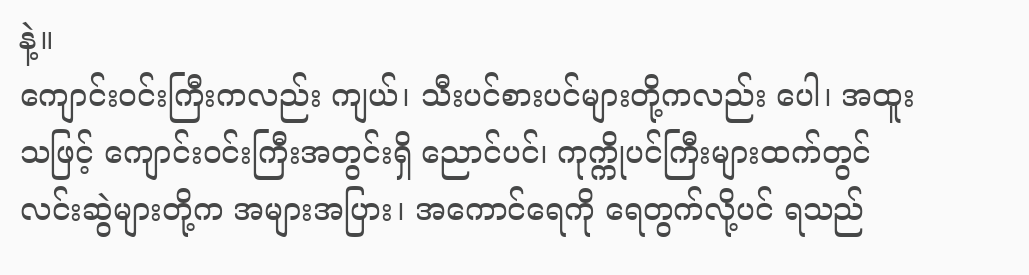နဲ့။
ကျောင်းဝင်းကြီးကလည်း ကျယ်၊ သီးပင်စားပင်များတို့ကလည်း ပေါ၊ အထူးသဖြင့် ကျောင်းဝင်းကြီးအတွင်းရှိ ညောင်ပင်၊ ကုက္ကိုပင်ကြီးများထက်တွင် လင်းဆွဲများတို့က အများအပြား၊ အကောင်ရေကို ရေတွက်လို့ပင် ရသည်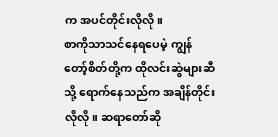က အပင်တိုင်းလိုလို။
စာကိုသာသင်နေရပေမဲ့ ကျွန်တော့်စိတ်တို့က ထိုလင်းဆွဲများဆီသို့ ရောက်နေသည်က အချိန်တိုင်းလိုလို။ ဆရာတော်ဆို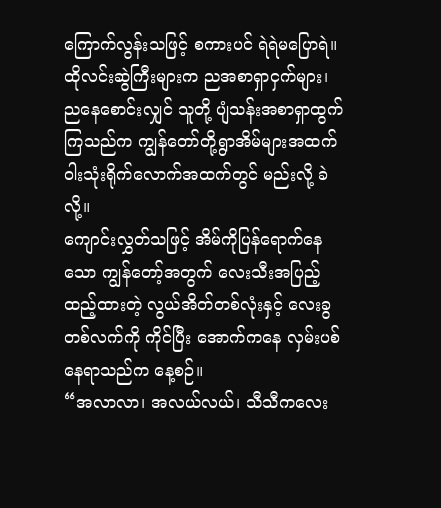ကြောက်လွန်းသဖြင့် စကားပင် ရဲရဲမပြောရဲ။
ထိုလင်းဆွဲကြီးများက ညအစာရှာငှက်များ၊ ညနေစောင်းလျှင် သူတို့ ပျံသန်းအစာရှာထွက်ကြသည်က ကျွန်တော်တို့ရွာအိမ်များအထက် ဝါးသုံးရိုက်လောက်အထက်တွင် မည်းလို့ ခဲလို့။
ကျောင်းလွှတ်သဖြင့် အိမ်ကိုပြန်ရောက်နေသော ကျွန်တော့်အတွက် လေးသီးအပြည့်ထည့်ထားတဲ့ လွယ်အိတ်တစ်လုံးနှင့် လေးခွတစ်လက်ကို ကိုင်ပြီး အောက်ကနေ လှမ်းပစ်နေရာသည်က နေ့စဉ်။
“အလာလာ၊ အလယ်လယ်၊ သီသီကလေး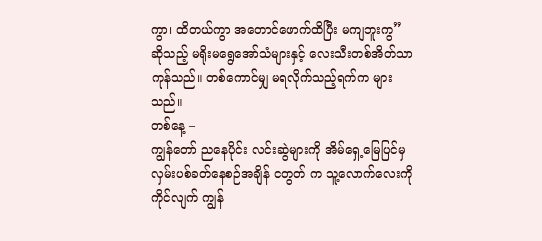ကွာ၊ ထိတယ်ကွာ အတောင်ဖောက်ထိပြီး မကျဘူးကွ”
ဆိုသည့် မရိုးမရွေအော်သံများနှင့် လေးသီးတစ်အိတ်သာ ကုန်သည်။ တစ်ကောင်မျှ မရလိုက်သည့်ရက်က များသည်။
တစ်နေ့ –
ကျွန်တော် ညနေပိုင်း လင်းဆွဲများကို အိမ်ရှေ့မြေပြင်မှ လှမ်းပစ်ခတ်နေစဉ်အချိန် ငတွတ် က သူ့လောက်လေးကိုကိုင်လျက် ကျွန်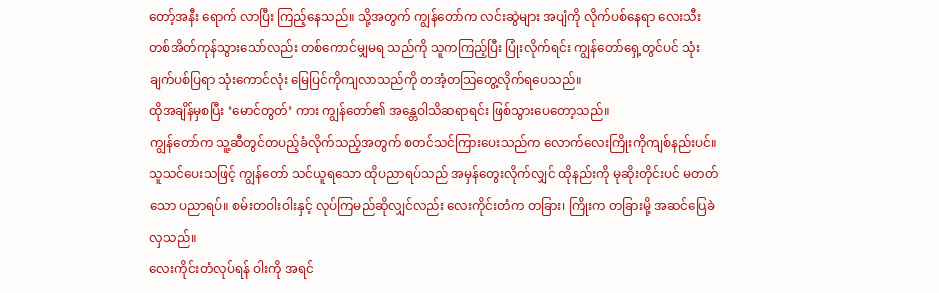တော့်အနီး ရောက် လာပြီး ကြည့်နေသည်။ သို့အတွက် ကျွန်တော်က လင်းဆွဲများ အပျံကို လိုက်ပစ်နေရာ လေးသီးတစ်အိတ်ကုန်သွားသော်လည်း တစ်ကောင်မျှမရ သည်ကို သူကကြည့်ပြီး ပြုံးလိုက်ရင်း ကျွန်တော်ရှေ့တွင်ပင် သုံးချက်ပစ်ပြရာ သုံးကောင်လုံး မြေပြင်ကိုကျလာသည်ကို တအံ့တသြတွေ့လိုက်ရပေသည်။
ထိုအချိန်မှစပြီး ‘မောင်တွတ်’ ကား ကျွန်တော်၏ အန္တေဝါသိဆရာရင်း ဖြစ်သွားပေတော့သည်။
ကျွန်တော်က သူ့ဆီတွင်တပည့်ခံလိုက်သည့်အတွက် စတင်သင်ကြားပေးသည်က လောက်လေးကြိုးကိုကျစ်နည်းပင်။ သူသင်ပေးသဖြင့် ကျွန်တော် သင်ယူရသော ထိုပညာရပ်သည် အမှန်တွေးလိုက်လျှင် ထိုနည်းကို မုဆိုးတိုင်းပင် မတတ်သော ပညာရပ်။ စမ်းတဝါးဝါးနှင့် လုပ်ကြမည်ဆိုလျှင်လည်း လေးကိုင်းတံက တခြား၊ ကြိုးက တခြားမို့ အဆင်ပြေခဲလှသည်။
လေးကိုင်းတံလုပ်ရန် ဝါးကို အရင်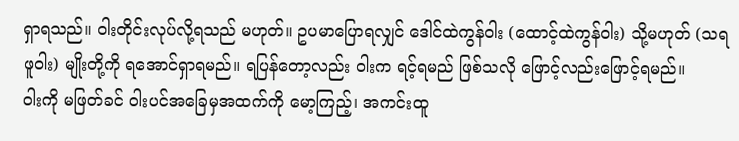ရှာရသည်။ ဝါးတိုင်းလုပ်လို့ရသည် မဟုတ်။ ဥပမာပြောရလျှင် ဒေါင်ထဲကွန်ဝါး (ထောင့်ထဲကွန်ဝါး) သို့မဟုတ် (သရဖူဝါး) မျိုးတို့ကို ရအောင်ရှာရမည်။ ရပြန်တော့လည်း ဝါးက ရင့်ရမည် ဖြစ်သလို ဖြောင့်လည်းဖြောင့်ရမည်။
ဝါးကို မဖြတ်ခင် ဝါးပင်အခြေမှအထက်ကို မော့ကြည့်၊ အကင်းထူ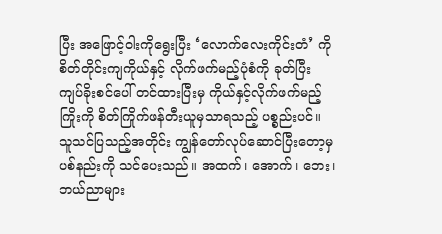ပြီး အဖြောင့်ဝါးကိုရွေးပြီး ‘လောက်လေးကိုင်းတံ’ ကို စိတ်တိုင်းကျကိုယ်နှင့် လိုက်ဖက်မည့်ပုံစံကို ခုတ်ပြီး ကျပ်ခိုးစင်ပေါ် တင်ထားပြီးမှ ကိုယ်နှင့်လိုက်ဖက်မည့်ကြိုးကို စိတ်ကြိုက်ဖန်တီးယူမှသာရသည့် ပစ္စည်းပင်။
သူသင်ပြသည့်အတိုင်း ကျွန်တော်လုပ်ဆောင်ပြီးတော့မှ ပစ်နည်းကို သင်ပေးသည်။ အထက်၊ အောက်၊ ဘေး၊ ဘယ်ညာများ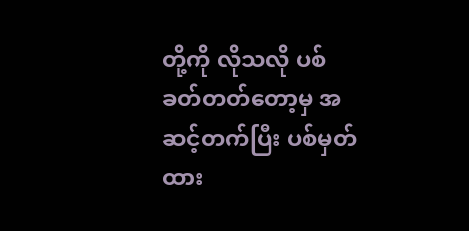တို့ကို လိုသလို ပစ်ခတ်တတ်တော့မှ အဆင့်တက်ပြီး ပစ်မှတ်ထား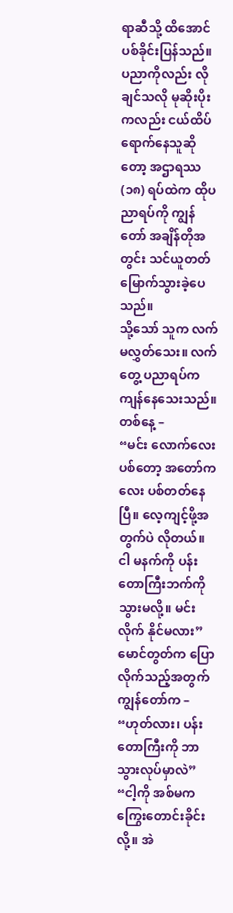ရာဆီသို့ ထိအောင် ပစ်ခိုင်းပြန်သည်။
ပညာကိုလည်း လိုချင်သလို မုဆိုးပိုးကလည်း ငယ်ထိပ်ရောက်နေသူဆိုတော့ အဌာရဿ (၁၈) ရပ်ထဲက ထိုပညာရပ်ကို ကျွန်တော် အချိန်တိုအတွင်း သင်ယူတတ်မြောက်သွားခဲ့ပေသည်။
သို့သော် သူက လက်မလွှတ်သေး။ လက်တွေ့ ပညာရပ်က ကျန်နေသေးသည်။
တစ်နေ့ –
“မင်း လောက်လေး ပစ်တော့ အတော်ကလေး ပစ်တတ်နေပြီ။ လေ့ကျင့်ဖို့အတွက်ပဲ လိုတယ်။ ငါ မနက်ကို ပန်းတောကြီးဘက်ကို သွားမလို့။ မင်းလိုက် နိုင်မလား”
မောင်တွတ်က ပြောလိုက်သည့်အတွက် ကျွန်တော်က –
“ဟုတ်လား၊ ပန်းတောကြီးကို ဘာသွားလုပ်မှာလဲ”
“ငါ့ကို အစ်မက ကြွေးတောင်းခိုင်းလို့။ အဲ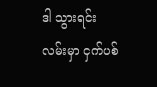ဒါ သွားရင်း လမ်းမှာ ငှက်ပစ်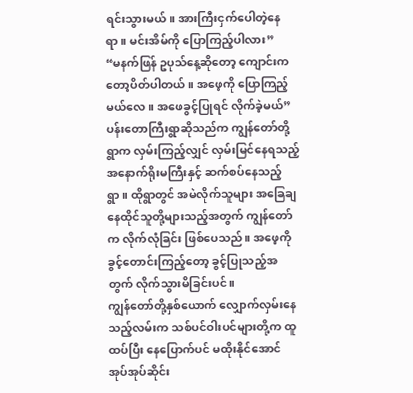ရင်းသွားမယ်။ အားကြီးငှက်ပေါတဲ့နေရာ။ မင်းအိမ်ကို ပြောကြည့်ပါလား”
“မနက်ဖြန် ဥပုသ်နေ့ဆိုတော့ ကျောင်းကတော့ပိတ်ပါတယ်။ အဖေ့ကို ပြောကြည့်မယ်လေ။ အဖေခွင့်ပြုရင် လိုက်ခဲ့မယ်”
ပန်းတောကြီးရွာဆိုသည်က ကျွန်တော်တို့ရွာက လှမ်းကြည့်လျှင် လှမ်းမြင်နေရသည့် အနောက်ရိုးမကြီးနှင့် ဆက်စပ်နေသည့်ရွာ။ ထိုရွာတွင် အမဲလိုက်သူများ အခြေချနေထိုင်သူတို့များသည့်အတွက် ကျွန်တော်က လိုက်လုံခြင်း ဖြစ်ပေသည်။ အဖေ့ကို ခွင့်တောင်းကြည့်တော့ ခွင့်ပြုသည့်အတွက် လိုက်သွားမိခြင်းပင်။
ကျွန်တော်တို့နှစ်ယောက် လျှောက်လှမ်းနေသည့်လမ်းက သစ်ပင်ဝါးပင်များတို့က ထူထပ်ပြီး နေပြောက်ပင် မထိုးနိုင်အောင် အုပ်အုပ်ဆိုင်း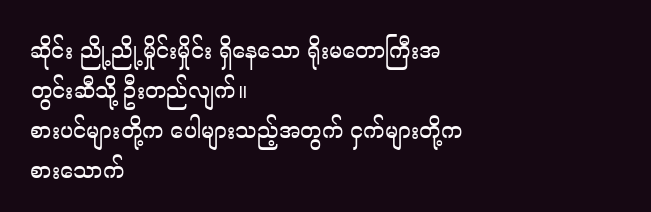ဆိုင်း ညို့ညို့မှိုင်းမှိုင်း ရှိနေသော ရိုးမတောကြီးအတွင်းဆီသို့ ဦးတည်လျက်။
စားပင်များတို့က ပေါများသည့်အတွက် ငှက်များတို့က စားသောက်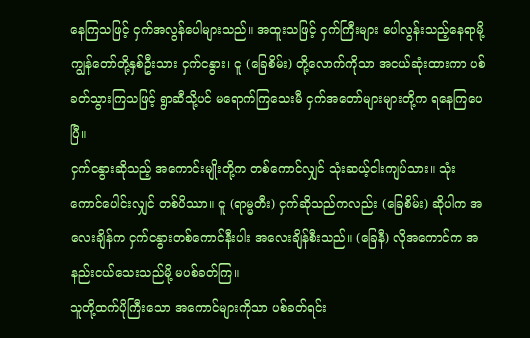နေကြသဖြင့် ငှက်အလွန်ပေါများသည်။ အထူးသဖြင့် ငှက်ကြီးများ ပေါလွန်းသည့်နေရာမို့ ကျွန်တော်တို့နှစ်ဦးသား ငှက်ငနွား၊ ငူ (ခြေစိမ်း) တို့လောက်ကိုသာ အငယ်ဆုံးထားကာ ပစ်ခတ်သွားကြသဖြင့် ရွာဆီသို့ပင် မရောက်ကြသေးမီ ငှက်အတော်များများတို့က ရနေကြပေပြီ။
ငှက်ငနွားဆိုသည့် အကောင်းမျိုးတို့က တစ်ကောင်လျှင် သုံးဆယ့်ငါးကျပ်သား။ သုံးကောင်ပေါင်းလျှင် တစ်ပိဿာ။ ငူ (ရာမ္မတီး) ငှက်ဆိုသည်ကလည်း (ခြေစိမ်း) ဆိုပါက အလေးချိန်က ငှက်ငနွားတစ်ကောင်နီးပါး အလေးချိန်စီးသည်။ (ခြေနီ) လိုအကောင်က အနည်းငယ်သေးသည်မို့ မပစ်ခတ်ကြ။
သူတို့ထက်ပိုကြီးသော အကောင်များကိုသာ ပစ်ခတ်ရင်း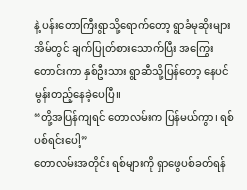နဲ့ ပန်းတောကြီးရွာသို့ရောက်တော့ ရွာခံမုဆိုးများအိမ်တွင် ချက်ပြုတ်စားသောက်ပြီး အကြွေးတောင်းကာ နှစ်ဦးသား ရွာဆီသို့ပြန်တော့ နေပင်မွန်းတည့်နေခဲ့ပေပြီ။
“တို့အပြန်ကျရင် တောလမ်းက ပြန်မယ်ကွာ၊ ရစ်ပစ်ရင်းပေါ့”
တောလမ်းအတိုင်း ရစ်များကို ရှာဖွေပစ်ခတ်ရန်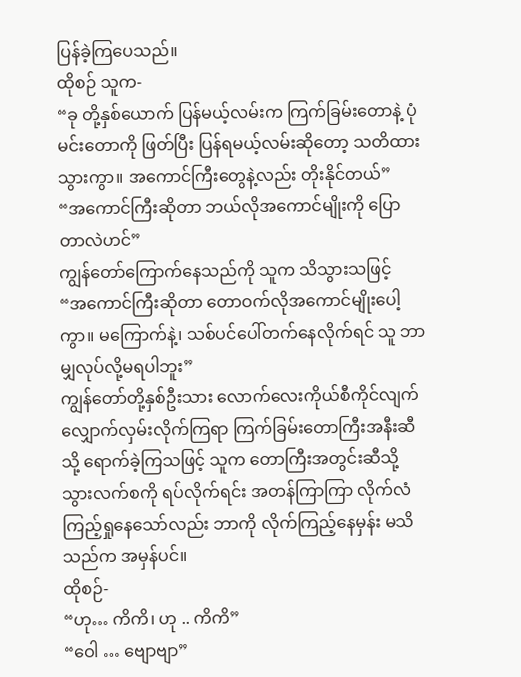ပြန်ခဲ့ကြပေသည်။
ထိုစဉ် သူက-
“ခု တို့နှစ်ယောက် ပြန်မယ့်လမ်းက ကြက်ခြမ်းတောနဲ့ ပုံမင်းတောကို ဖြတ်ပြီး ပြန်ရမယ့်လမ်းဆိုတော့ သတိထားသွားကွာ။ အကောင်ကြီးတွေနဲ့လည်း တိုးနိုင်တယ်”
“အကောင်ကြီးဆိုတာ ဘယ်လိုအကောင်မျိုးကို ပြောတာလဲဟင်”
ကျွန်တော်ကြောက်နေသည်ကို သူက သိသွားသဖြင့်
“အကောင်ကြီးဆိုတာ တောဝက်လိုအကောင်မျိုးပေါ့ကွာ။ မကြောက်နဲ့၊ သစ်ပင်ပေါ်တက်နေလိုက်ရင် သူ ဘာမျှလုပ်လို့မရပါဘူး”
ကျွန်တော်တို့နှစ်ဦးသား လောက်လေးကိုယ်စီကိုင်လျက် လျှောက်လှမ်းလိုက်ကြရာ ကြက်ခြမ်းတောကြီးအနီးဆီသို့ ရောက်ခဲ့ကြသဖြင့် သူက တောကြီးအတွင်းဆီသို့ သွားလက်စကို ရပ်လိုက်ရင်း အတန်ကြာကြာ လိုက်လံကြည့်ရှုနေသော်လည်း ဘာကို လိုက်ကြည့်နေမှန်း မသိသည်က အမှန်ပင်။
ထိုစဉ်-
“ဟု… ကိကိ၊ ဟု .. ကိကိ”
“ဝေါ … ဗျောဗျာ”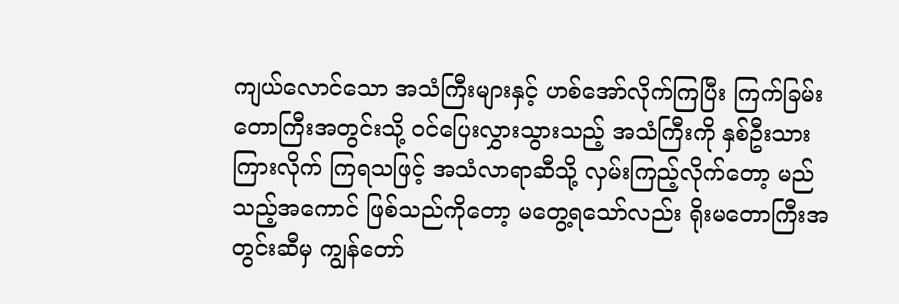ကျယ်လောင်သော အသံကြီးများနှင့် ဟစ်အော်လိုက်ကြပြီး ကြက်ခြမ်းတောကြီးအတွင်းသို့ ဝင်ပြေးလွှားသွားသည့် အသံကြီးကို နှစ်ဦးသားကြားလိုက် ကြရသဖြင့် အသံလာရာဆီသို့ လှမ်းကြည့်လိုက်တော့ မည်သည့်အကောင် ဖြစ်သည်ကိုတော့ မတွေ့ရသော်လည်း ရိုးမတောကြီးအတွင်းဆီမှ ကျွန်တော်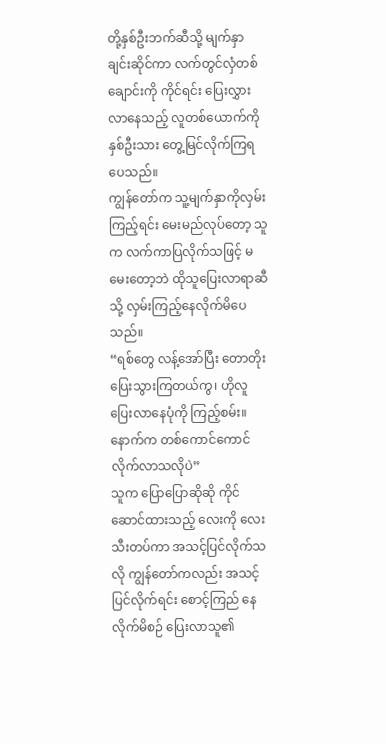တို့နှစ်ဦးဘက်ဆီသို့ မျက်နှာချင်းဆိုင်ကာ လက်တွင်လှံတစ်ချောင်းကို ကိုင်ရင်း ပြေးလွှားလာနေသည့် လူတစ်ယောက်ကို နှစ်ဦးသား တွေ့မြင်လိုက်ကြရပေသည်။
ကျွန်တော်က သူ့မျက်နှာကိုလှမ်းကြည့်ရင်း မေးမည်လုပ်တော့ သူက လက်ကာပြလိုက်သဖြင့် မမေးတော့ဘဲ ထိုသူပြေးလာရာဆီသို့ လှမ်းကြည့်နေလိုက်မိပေသည်။
“ရစ်တွေ လန့်အော်ပြီး တောတိုး ပြေးသွားကြတယ်ကွ၊ ဟိုလူပြေးလာနေပုံကို ကြည့်စမ်း။ နောက်က တစ်ကောင်ကောင် လိုက်လာသလိုပဲ”
သူက ပြောပြောဆိုဆို ကိုင်ဆောင်ထားသည့် လေးကို လေးသီးတပ်ကာ အသင့်ပြင်လိုက်သလို ကျွန်တော်ကလည်း အသင့်ပြင်လိုက်ရင်း စောင့်ကြည် နေလိုက်မိစဉ် ပြေးလာသူ၏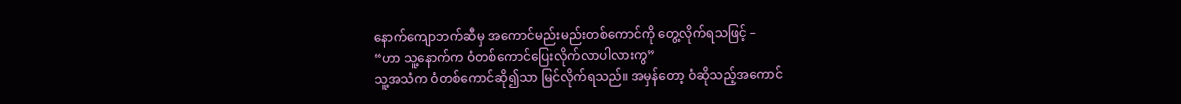နောက်ကျောဘက်ဆီမှ အကောင်မည်းမည်းတစ်ကောင်ကို တွေ့လိုက်ရသဖြင့် –
“ဟာ သူ့နောက်က ဝံတစ်ကောင်ပြေးလိုက်လာပါလားကွ”
သူ့အသံက ဝံတစ်ကောင်ဆို၍သာ မြင်လိုက်ရသည်။ အမှန်တော့ ဝံဆိုသည့်အကောင်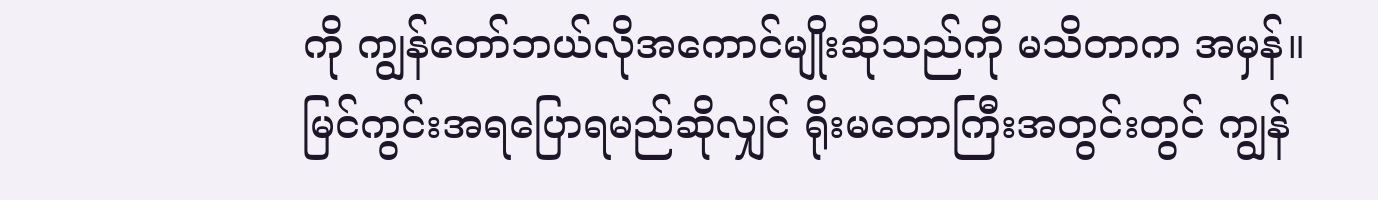ကို ကျွန်တော်ဘယ်လိုအကောင်မျိုးဆိုသည်ကို မသိတာက အမှန်။
မြင်ကွင်းအရပြောရမည်ဆိုလျှင် ရိုးမတောကြီးအတွင်းတွင် ကျွန်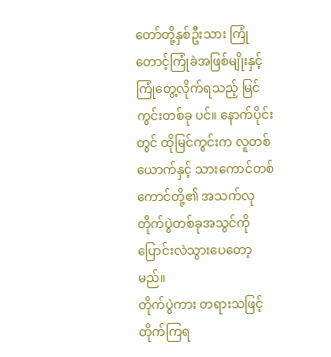တော်တို့နှစ်ဦးသား ကြုံတောင့်ကြုံခဲအဖြစ်မျိုးနှင့် ကြုံတွေ့လိုက်ရသည့် မြင်ကွင်းတစ်ခု ပင်။ နောက်ပိုင်းတွင် ထိုမြင်ကွင်းက လူတစ်ယောက်နှင့် သားကောင်တစ်ကောင်တို့၏ အသက်လုတိုက်ပွဲတစ်ခုအသွင်ကို ပြောင်းလဲသွားပေတော့မည်။
တိုက်ပွဲကား တရားသဖြင့်တိုက်ကြရ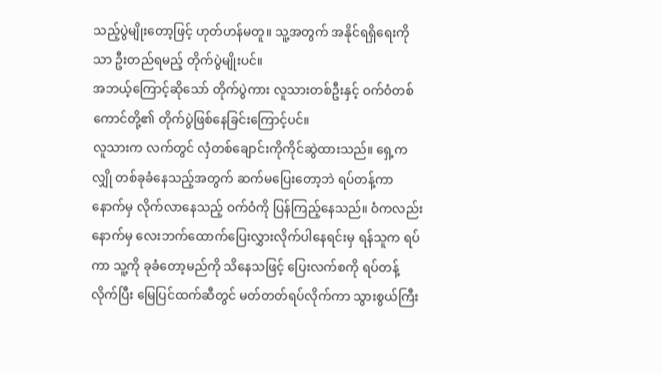သည့်ပွဲမျိုးတော့ဖြင့် ဟုတ်ဟန်မတူ။ သူ့အတွက် အနိုင်ရရှိရေးကိုသာ ဦးတည်ရမည့် တိုက်ပွဲမျိုးပင်။
အဘယ့်ကြောင့်ဆိုသော် တိုက်ပွဲကား လူသားတစ်ဦးနှင့် ဝက်ဝံတစ်ကောင်တို့၏ တိုက်ပွဲဖြစ်နေခြင်းကြောင့်ပင်။
လူသားက လက်တွင် လှံတစ်ချောင်းကိုကိုင်ဆွဲထားသည်။ ရှေ့ကလျှို တစ်ခုခံနေသည့်အတွက် ဆက်မပြေးတော့ဘဲ ရပ်တန့်ကာ နောက်မှ လိုက်လာနေသည့် ဝက်ဝံကို ပြန်ကြည့်နေသည်။ ဝံကလည်း နောက်မှ လေးဘက်ထောက်ပြေးလွှားလိုက်ပါနေရင်းမှ ရန်သူက ရပ်ကာ သူ့ကို ခုခံတော့မည်ကို သိနေသဖြင့် ပြေးလက်စကို ရပ်တန့်လိုက်ပြီး မြေပြင်ထက်ဆီတွင် မတ်တတ်ရပ်လိုက်ကာ သွားစွယ်ကြီး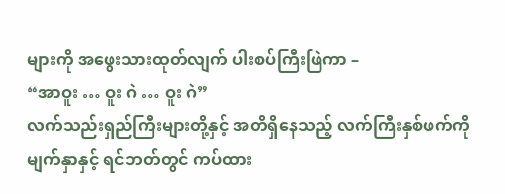များကို အဖွေးသားထုတ်လျက် ပါးစပ်ကြီးဖြဲကာ –
“အာဝူး … ဝူး ဂဲ … ဝူး ဂဲ”
လက်သည်းရှည်ကြီးများတို့နှင့် အတိရှိနေသည့် လက်ကြီးနှစ်ဖက်ကို မျက်နှာနှင့် ရင်ဘတ်တွင် ကပ်ထား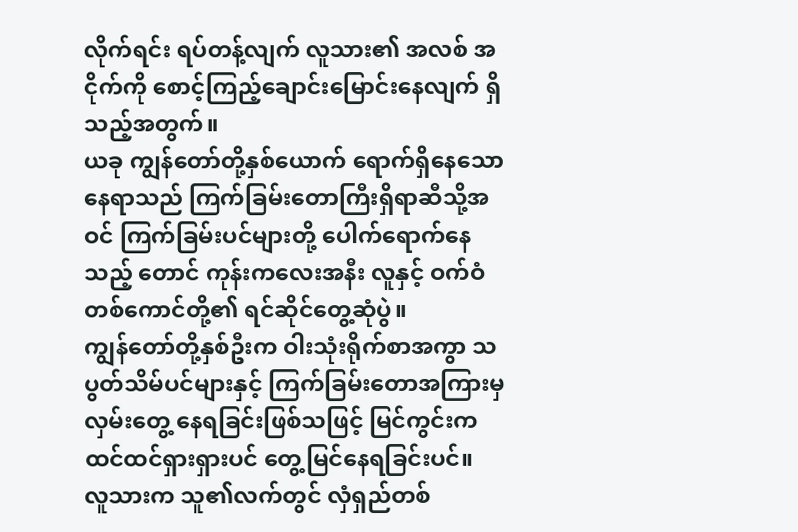လိုက်ရင်း ရပ်တန့်လျက် လူသား၏ အလစ် အငိုက်ကို စောင့်ကြည့်ချောင်းမြောင်းနေလျက် ရှိသည့်အတွက်။
ယခု ကျွန်တော်တို့နှစ်ယောက် ရောက်ရှိနေသော နေရာသည် ကြက်ခြမ်းတောကြီးရှိရာဆီသို့အဝင် ကြက်ခြမ်းပင်များတို့ ပေါက်ရောက်နေသည့် တောင် ကုန်းကလေးအနီး လူနှင့် ဝက်ဝံတစ်ကောင်တို့၏ ရင်ဆိုင်တွေ့ဆုံပွဲ။
ကျွန်တော်တို့နှစ်ဦးက ဝါးသုံးရိုက်စာအကွာ သပွတ်သိမ်ပင်များနှင့် ကြက်ခြမ်းတောအကြားမှ လှမ်းတွေ့ နေရခြင်းဖြစ်သဖြင့် မြင်ကွင်းက ထင်ထင်ရှားရှားပင် တွေ့မြင်နေရခြင်းပင်။
လူသားက သူ၏လက်တွင် လှံရှည်တစ်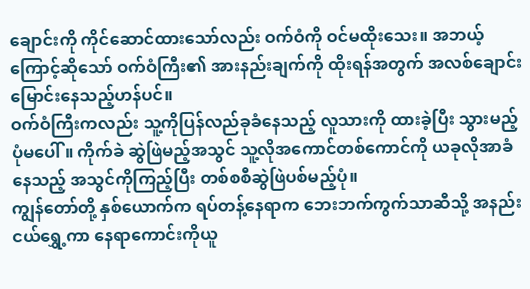ချောင်းကို ကိုင်ဆောင်ထားသော်လည်း ဝက်ဝံကို ဝင်မထိုးသေး။ အဘယ့်ကြောင့်ဆိုသော် ဝက်ဝံကြီး၏ အားနည်းချက်ကို ထိုးရန်အတွက် အလစ်ချောင်းမြောင်းနေသည့်ဟန်ပင်။
ဝက်ဝံကြီးကလည်း သူ့ကိုပြန်လည်ခုခံနေသည့် လူသားကို ထားခဲ့ပြီး သွားမည့်ပုံမပေါ်။ ကိုက်ခဲ ဆွဲဖြဲမည့်အသွင် သူ့လိုအကောင်တစ်ကောင်ကို ယခုလိုအာခံနေသည့် အသွင်ကိုကြည့်ပြီး တစ်စစီဆွဲဖြဲပစ်မည့်ပုံ။
ကျွန်တော်တို့ နှစ်ယောက်က ရပ်တန့်နေရာက ဘေးဘက်ကွက်သာဆီသို့ အနည်းငယ်ရွှေ့ကာ နေရာကောင်းကိုယူ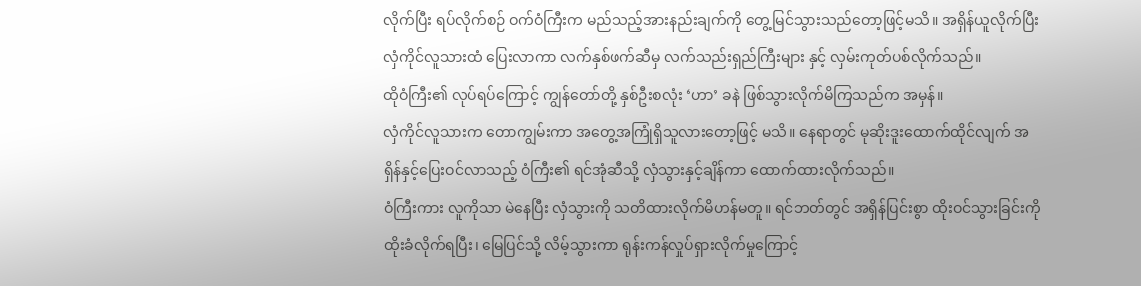လိုက်ပြီး ရပ်လိုက်စဉ် ဝက်ဝံကြီးက မည်သည့်အားနည်းချက်ကို တွေ့မြင်သွားသည်တော့ဖြင့်မသိ။ အရှိန်ယူလိုက်ပြီး လှံကိုင်လူသားထံ ပြေးလာကာ လက်နှစ်ဖက်ဆီမှ လက်သည်းရှည်ကြီးများ နှင့် လှမ်းကုတ်ပစ်လိုက်သည်။
ထိုဝံကြီး၏ လုပ်ရပ်ကြောင့် ကျွန်တော်တို့ နှစ်ဦးစလုံး ‘ဟာ’ ခနဲ ဖြစ်သွားလိုက်မိကြသည်က အမှန်။
လှံကိုင်လူသားက တောကျွမ်းကာ အတွေ့အကြုံရှိသူလားတော့ဖြင့် မသိ။ နေရာတွင် မုဆိုးဒူးထောက်ထိုင်လျက် အရှိန်နှင့်ပြေးဝင်လာသည့် ဝံကြီး၏ ရင်အုံဆီသို့ လှံသွားနှင့်ချိန်ကာ ထောက်ထားလိုက်သည်။
ဝံကြီးကား လူကိုသာ မဲနေပြီး လှံသွားကို သတိထားလိုက်မိဟန်မတူ။ ရင်ဘတ်တွင် အရှိန်ပြင်းစွာ ထိုးဝင်သွားခြင်းကို ထိုးခံလိုက်ရပြီး၊ မြေပြင်သို့ လိမ့်သွားကာ ရုန်းကန်လှုပ်ရှားလိုက်မှုကြောင့်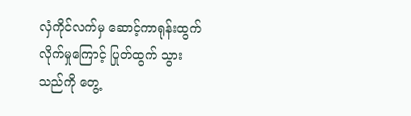လှံကိုင်လက်မှ ဆောင့်ကာရုန်းထွက်လိုက်မှုကြောင့် ပြုတ်ထွက် သွားသည်ကို တွေ့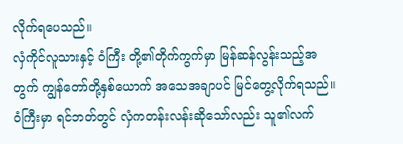လိုက်ရပေသည်။
လှံကိုင်လူသားနှင့် ဝံကြီး တို့၏တိုက်ကွက်မှာ မြန်ဆန်လွန်းသည့်အတွက် ကျွန်တော်တို့နှစ်ယောက် အသေအချာပင် မြင်တွေ့လိုက်ရသည်။
ဝံကြီးမှာ ရင်ဘတ်တွင် လှံကတန်းလန်းဆိုသော်လည်း သူ၏လက်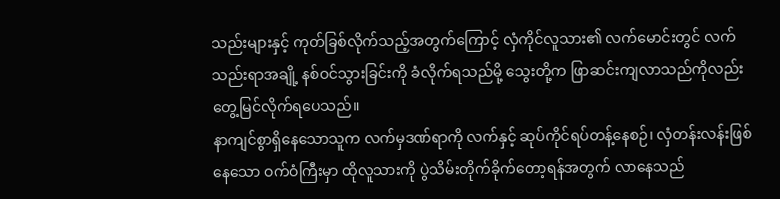သည်းများနှင့် ကုတ်ခြစ်လိုက်သည့်အတွက်ကြောင့် လှံကိုင်လူသား၏ လက်မောင်းတွင် လက်သည်းရာအချို့ နစ်ဝင်သွားခြင်းကို ခံလိုက်ရသည်မို့ သွေးတို့က ဖြာဆင်းကျလာသည်ကိုလည်း တွေ့မြင်လိုက်ရပေသည်။
နာကျင်စွာရှိနေသောသူက လက်မှဒဏ်ရာကို လက်နှင့် ဆုပ်ကိုင်ရပ်တန့်နေစဉ်၊ လှံတန်းလန်းဖြစ်နေသော ဝက်ဝံကြီးမှာ ထိုလူသားကို ပွဲသိမ်းတိုက်ခိုက်တော့ရန်အတွက် လာနေသည်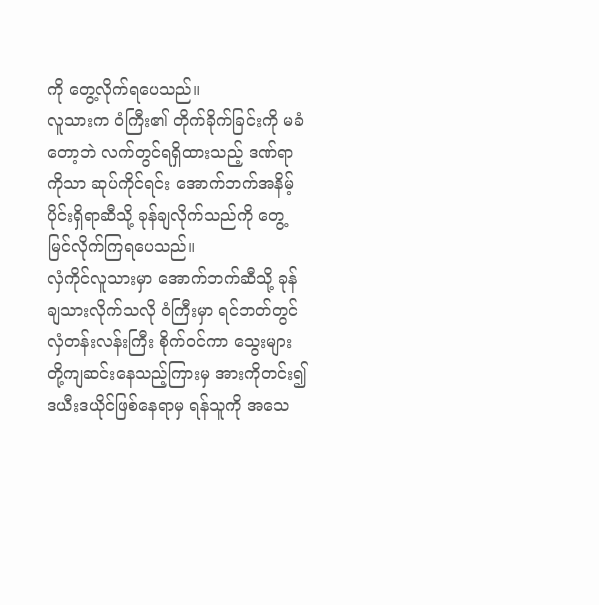ကို တွေ့လိုက်ရပေသည်။
လူသားက ဝံကြီး၏ တိုက်ခိုက်ခြင်းကို မခံတော့ဘဲ လက်တွင်ရရှိထားသည့် ဒဏ်ရာကိုသာ ဆုပ်ကိုင်ရင်း အောက်ဘက်အနိမ့်ပိုင်းရှိရာဆီသို့ ခုန်ချလိုက်သည်ကို တွေ့မြင်လိုက်ကြရပေသည်။
လှံကိုင်လူသားမှာ အောက်ဘက်ဆီသို့ ခုန်ချသားလိုက်သလို ဝံကြီးမှာ ရင်ဘတ်တွင် လှံတန်းလန်းကြီး စိုက်ဝင်ကာ သွေးများတို့ကျဆင်းနေသည့်ကြားမှ အားကိုတင်း၍ ဒယီးဒယိုင်ဖြစ်နေရာမှ ရန်သူကို အသေ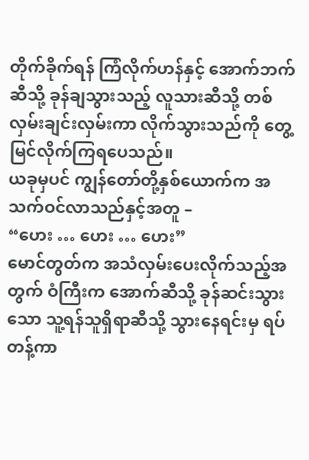တိုက်ခိုက်ရန် ကြံလိုက်ဟန်နှင့် အောက်ဘက်ဆီသို့ ခုန်ချသွားသည့် လူသားဆီသို့ တစ်လှမ်းချင်းလှမ်းကာ လိုက်သွားသည်ကို တွေ့မြင်လိုက်ကြရပေသည်။
ယခုမှပင် ကျွန်တော်တို့နှစ်ယောက်က အသက်ဝင်လာသည်နှင့်အတူ –
“ဟေး … ဟေး … ဟေး”
မောင်တွတ်က အသံလှမ်းပေးလိုက်သည့်အတွက် ဝံကြီးက အောက်ဆီသို့ ခုန်ဆင်းသွားသော သူ့ရန်သူရှိရာဆီသို့ သွားနေရင်းမှ ရပ်တန့်ကာ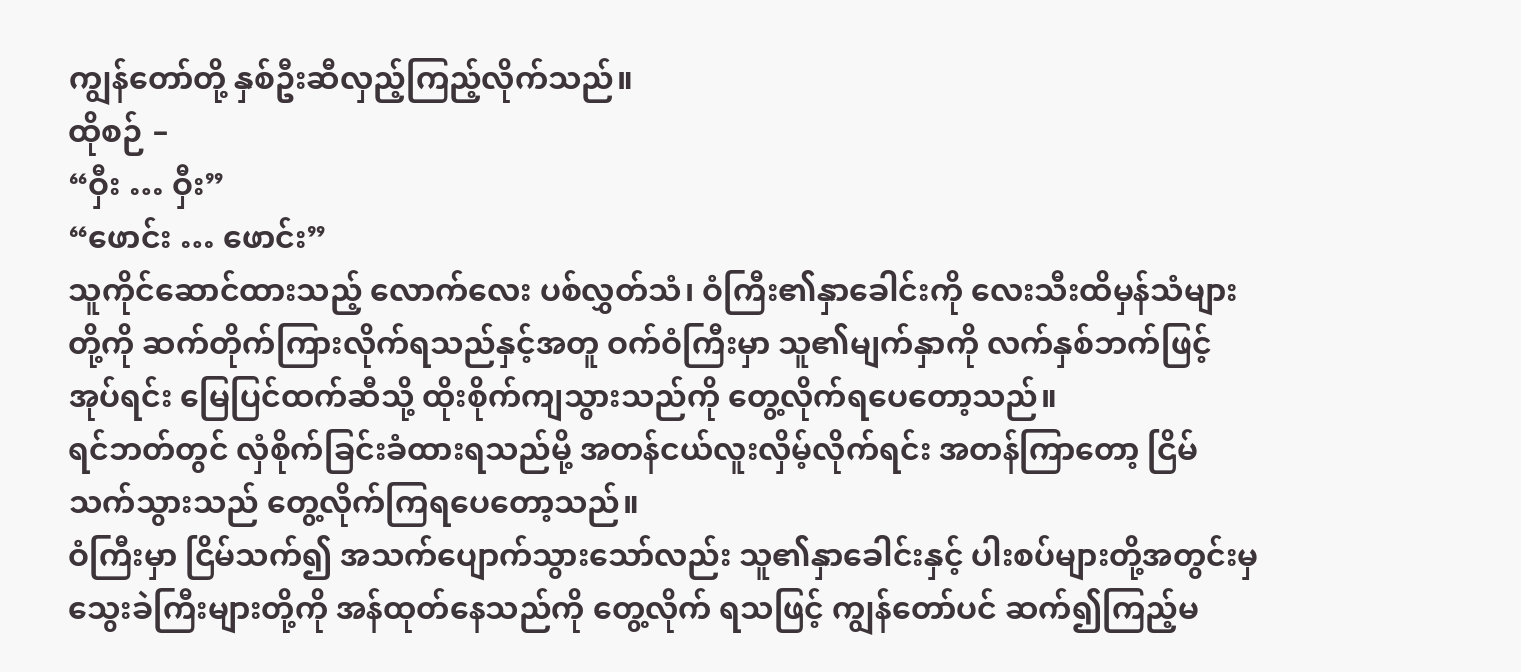ကျွန်တော်တို့ နှစ်ဦးဆီလှည့်ကြည့်လိုက်သည်။
ထိုစဉ် –
“ဝှီး … ဝှီး”
“ဖောင်း … ဖောင်း”
သူကိုင်ဆောင်ထားသည့် လောက်လေး ပစ်လွှတ်သံ၊ ဝံကြီး၏နှာခေါင်းကို လေးသီးထိမှန်သံများတို့ကို ဆက်တိုက်ကြားလိုက်ရသည်နှင့်အတူ ဝက်ဝံကြီးမှာ သူ၏မျက်နှာကို လက်နှစ်ဘက်ဖြင့်အုပ်ရင်း မြေပြင်ထက်ဆီသို့ ထိုးစိုက်ကျသွားသည်ကို တွေ့လိုက်ရပေတော့သည်။
ရင်ဘတ်တွင် လှံစိုက်ခြင်းခံထားရသည်မို့ အတန်ငယ်လူးလှိမ့်လိုက်ရင်း အတန်ကြာတော့ ငြိမ်သက်သွားသည် တွေ့လိုက်ကြရပေတော့သည်။
ဝံကြီးမှာ ငြိမ်သက်၍ အသက်ပျောက်သွားသော်လည်း သူ၏နှာခေါင်းနှင့် ပါးစပ်များတို့အတွင်းမှ သွေးခဲကြီးများတို့ကို အန်ထုတ်နေသည်ကို တွေ့လိုက် ရသဖြင့် ကျွန်တော်ပင် ဆက်၍ကြည့်မ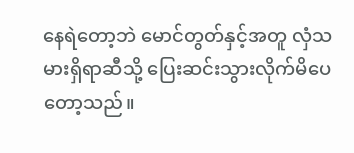နေရဲတော့ဘဲ မောင်တွတ်နှင့်အတူ လှံသမားရှိရာဆီသို့ ပြေးဆင်းသွားလိုက်မိပေတော့သည်။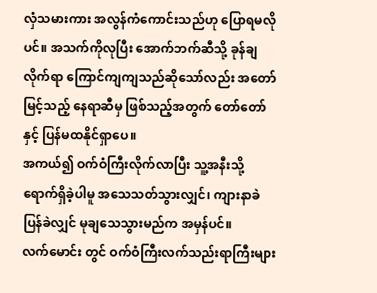လှံသမားကား အလွန်ကံကောင်းသည်ဟု ပြောရမလိုပင်။ အသက်ကိုလုပြီး အောက်ဘက်ဆီသို့ ခုန်ချလိုက်ရာ ကြောင်ကျကျသည်ဆိုသော်လည်း အတော်မြင့်သည့် နေရာဆီမှ ဖြစ်သည့်အတွက် တော်တော်နှင့် ပြန်မထနိုင်ရှာပေ။
အကယ်၍ ဝက်ဝံကြီးလိုက်လာပြီး သူ့အနီးသို့ ရောက်ရှိခဲ့ပါမူ အသေသတ်သွားလျှင်၊ ကျားနာခဲပြန်ခဲလျှင် မုချသေသွားမည်က အမှန်ပင်။
လက်မောင်း တွင် ဝက်ဝံကြီးလက်သည်းရာကြီးများ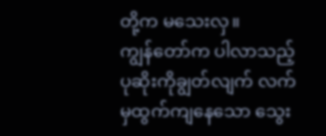တို့က မသေးလှ။
ကျွန်တော်က ပါလာသည့် ပုဆိုးကိုချွတ်လျက် လက်မှထွက်ကျနေသော သွေး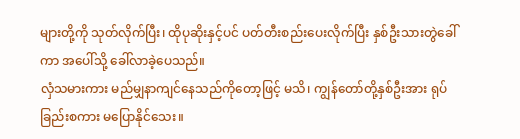များတို့ကို သုတ်လိုက်ပြီး၊ ထိုပုဆိုးနှင့်ပင် ပတ်တီးစည်းပေးလိုက်ပြီး နှစ်ဦးသားတွဲခေါ်ကာ အပေါ်သို့ ခေါ်လာခဲ့ပေသည်။
လှံသမားကား မည်မျှနာကျင်နေသည်ကိုတော့ဖြင့် မသိ၊ ကျွန်တော်တို့နှစ်ဦးအား ရုပ်ခြည်းစကား မပြောနိုင်သေး။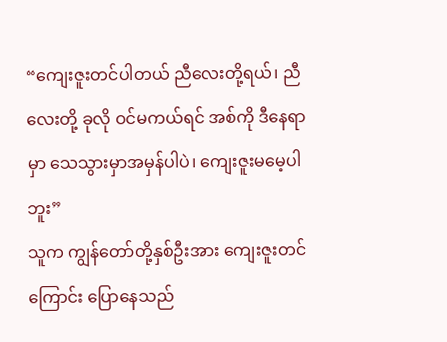“ကျေးဇူးတင်ပါတယ် ညီလေးတို့ရယ်၊ ညီလေးတို့ ခုလို ဝင်မကယ်ရင် အစ်ကို ဒီနေရာမှာ သေသွားမှာအမှန်ပါပဲ၊ ကျေးဇူးမမေ့ပါဘူး”
သူက ကျွန်တော်တို့နှစ်ဦးအား ကျေးဇူးတင်ကြောင်း ပြောနေသည်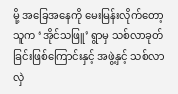မို့ အခြေအနေကို မေးမြန်းလိုက်တော့ သူက ‘အိုင်သဖြူ’ ရွာမှ သစ်လာခုတ်ခြင်းဖြစ်ကြောင်းနှင့် အဖွဲ့နှင့် သစ်လာလှဲ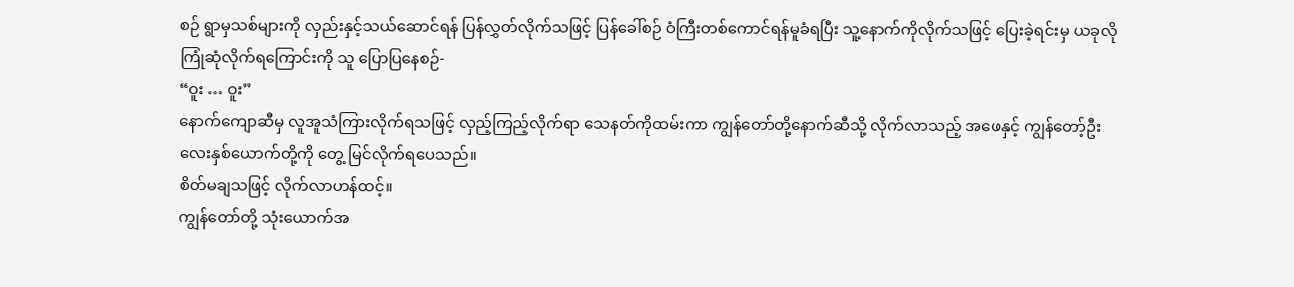စဉ် ရွာမှသစ်များကို လှည်းနှင့်သယ်ဆောင်ရန် ပြန်လွှတ်လိုက်သဖြင့် ပြန်ခေါ်စဉ် ဝံကြီးတစ်ကောင်ရန်မူခံရပြီး သူ့နောက်ကိုလိုက်သဖြင့် ပြေးခဲ့ရင်းမှ ယခုလိုကြုံဆုံလိုက်ရကြောင်းကို သူ ပြောပြနေစဉ်-
“ဝူး … ဝူး”
နောက်ကျောဆီမှ လူအူသံကြားလိုက်ရသဖြင့် လှည့်ကြည့်လိုက်ရာ သေနတ်ကိုထမ်းကာ ကျွန်တော်တို့နောက်ဆီသို့ လိုက်လာသည့် အဖေနှင့် ကျွန်တော့်ဦးလေးနှစ်ယောက်တို့ကို တွေ့ မြင်လိုက်ရပေသည်။
စိတ်မချသဖြင့် လိုက်လာဟန်ထင့်။
ကျွန်တော်တို့ သုံးယောက်အ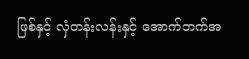ဖြစ်နှင့် လှံတန်းလန်းနှင့် အောက်ဘက်အ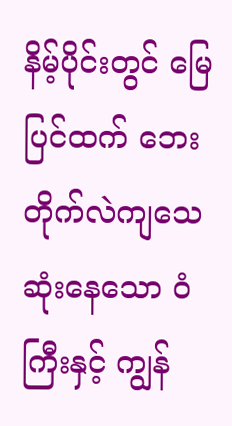နိမ့်ပိုင်းတွင် မြေပြင်ထက် ဘေးတိုက်လဲကျသေဆုံးနေသော ဝံကြီးနှင့် ကျွန်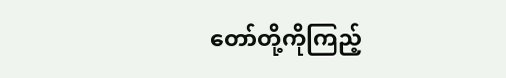တော်တို့ကိုကြည့်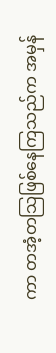ကာ တအံ့တသြဖြစ်နေကြသည်က အမှန်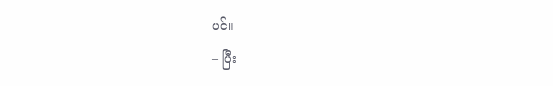ပင်။
– ပြီး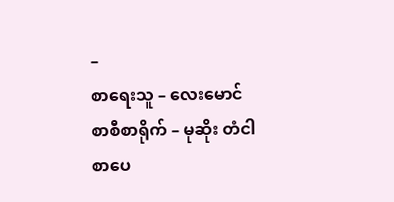–
စာရေးသူ – လေးမောင်
စာစီစာရိုက် – မုဆိုး တံငါ စာပေ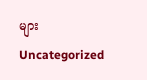များ
Uncategorized